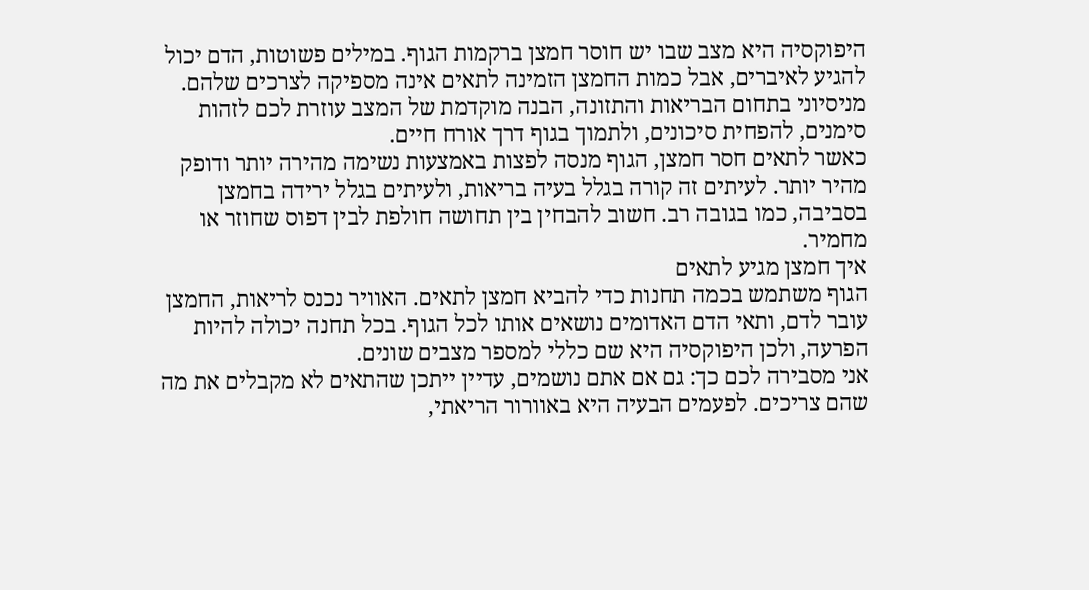היפוקסיה היא מצב שבו יש חוסר חמצן ברקמות הגוף. במילים פשוטות, הדם יכול להגיע לאיברים, אבל כמות החמצן הזמינה לתאים אינה מספיקה לצרכים שלהם. מניסיוני בתחום הבריאות והתזונה, הבנה מוקדמת של המצב עוזרת לכם לזהות סימנים, להפחית סיכונים, ולתמוך בגוף דרך אורח חיים.
כאשר לתאים חסר חמצן, הגוף מנסה לפצות באמצעות נשימה מהירה יותר ודופק מהיר יותר. לעיתים זה קורה בגלל בעיה בריאות, ולעיתים בגלל ירידה בחמצן בסביבה, כמו בגובה רב. חשוב להבחין בין תחושה חולפת לבין דפוס שחוזר או מחמיר.
איך חמצן מגיע לתאים
הגוף משתמש בכמה תחנות כדי להביא חמצן לתאים. האוויר נכנס לריאות, החמצן עובר לדם, ותאי הדם האדומים נושאים אותו לכל הגוף. בכל תחנה יכולה להיות הפרעה, ולכן היפוקסיה היא שם כללי למספר מצבים שונים.
אני מסבירה לכם כך: גם אם אתם נושמים, עדיין ייתכן שהתאים לא מקבלים את מה שהם צריכים. לפעמים הבעיה היא באוורור הריאתי,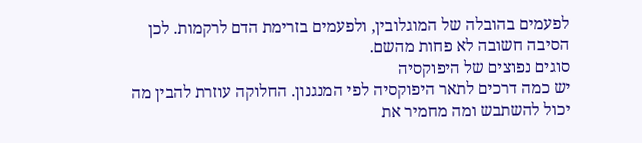לפעמים בהובלה של המוגלובין, ולפעמים בזרימת הדם לרקמות. לכן הסיבה חשובה לא פחות מהשם.
סוגים נפוצים של היפוקסיה
יש כמה דרכים לתאר היפוקסיה לפי המנגנון. החלוקה עוזרת להבין מה יכול להשתבש ומה מחמיר את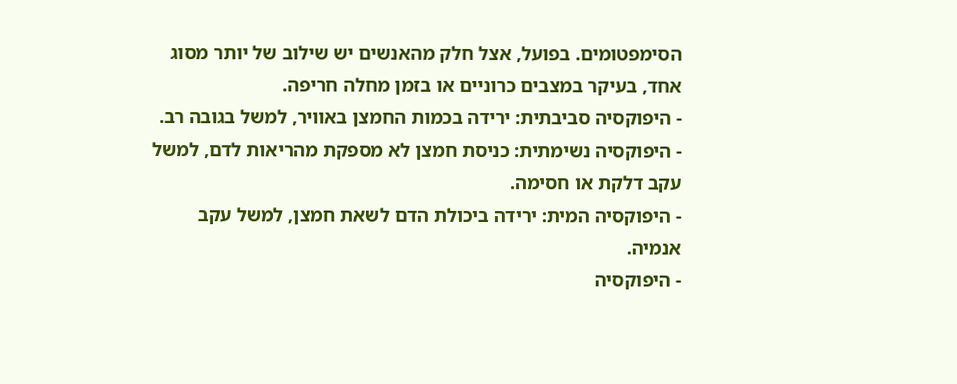הסימפטומים. בפועל, אצל חלק מהאנשים יש שילוב של יותר מסוג אחד, בעיקר במצבים כרוניים או בזמן מחלה חריפה.
- היפוקסיה סביבתית: ירידה בכמות החמצן באוויר, למשל בגובה רב.
- היפוקסיה נשימתית: כניסת חמצן לא מספקת מהריאות לדם, למשל עקב דלקת או חסימה.
- היפוקסיה המית: ירידה ביכולת הדם לשאת חמצן, למשל עקב אנמיה.
- היפוקסיה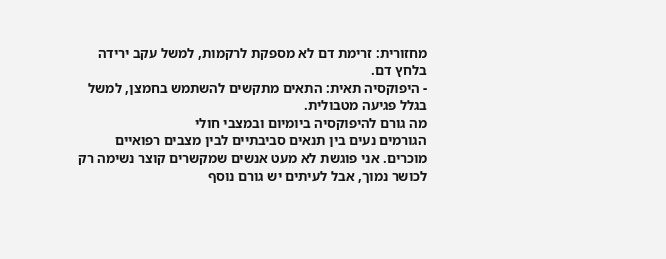מחזורית: זרימת דם לא מספקת לרקמות, למשל עקב ירידה בלחץ דם.
- היפוקסיה תאית: התאים מתקשים להשתמש בחמצן, למשל בגלל פגיעה מטבולית.
מה גורם להיפוקסיה ביומיום ובמצבי חולי
הגורמים נעים בין תנאים סביבתיים לבין מצבים רפואיים מוכרים. אני פוגשת לא מעט אנשים שמקשרים קוצר נשימה רק לכושר נמוך, אבל לעיתים יש גורם נוסף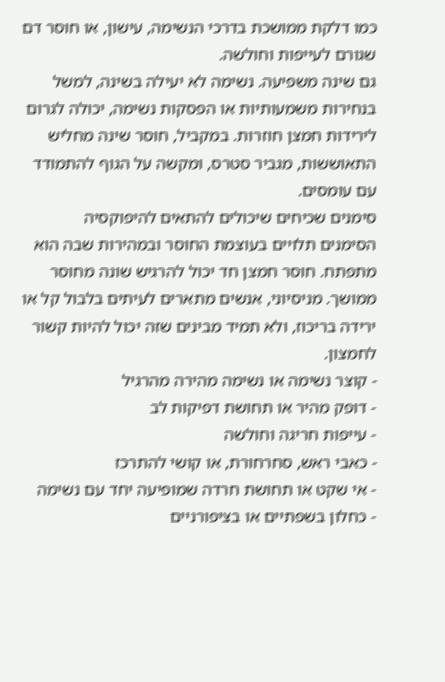כמו דלקת ממושכת בדרכי הנשימה, עישון, או חוסר דם שגורם לעייפות וחולשה.
גם שינה משפיעה. נשימה לא יעילה בשינה, למשל בנחירות משמעותיות או הפסקות נשימה, יכולה לגרום לירידות חמצן חוזרות. במקביל, חוסר שינה מחליש התאוששות, מגביר סטרס, ומקשה על הגוף להתמודד עם עומסים.
סימנים שכיחים שיכולים להתאים להיפוקסיה
הסימנים תלויים בעוצמת החוסר ובמהירות שבה הוא מתפתח. חוסר חמצן חד יכול להרגיש שונה מחוסר ממושך. מניסיוני, אנשים מתארים לעיתים בלבול קל או ירידה בריכוז, ולא תמיד מבינים שזה יכול להיות קשור לחמצון.
- קוצר נשימה או נשימה מהירה מהרגיל
- דופק מהיר או תחושת דפיקות לב
- עייפות חריגה וחולשה
- כאבי ראש, סחרחורת, או קושי להתרכז
- אי שקט או תחושת חרדה שמופיעה יחד עם נשימה
- כחלון בשפתיים או בציפורניים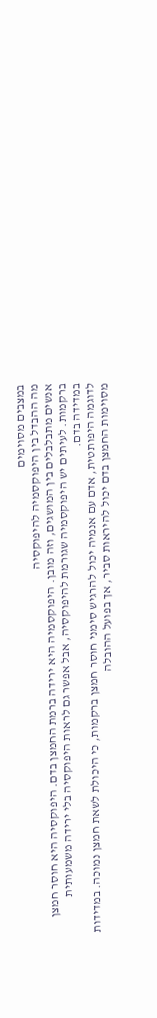במצבים מסוימים
מה ההבדל בין היפוקסמיה להיפוקסיה
אנשים מתבלבלים בין המושגים, וזה מובן. היפוקסמיה היא ירידה ברמת החמצן בדם. היפוקסיה היא חוסר חמצן ברקמות. לעיתים יש היפוקסמיה שגורמת להיפוקסיה, אבל אפשר גם לראות היפוקסיה בלי ירידה משמעותית במדידה בדם.
לדוגמה היפותטית, אדם עם אנמיה יכול להרגיש סימני חוסר חמצן ברקמות, כי היכולת לשאת חמצן נמוכה. במדידות מסוימות החמצן בדם יכול להיראות סביר, אך בפועל ההובלה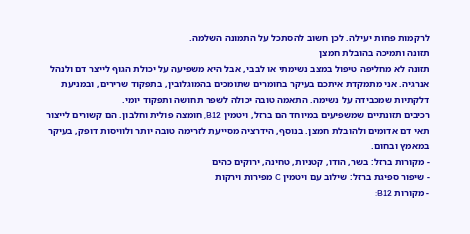לרקמות פחות יעילה. לכן חשוב להסתכל על התמונה השלמה.
תזונה ותמיכה בהובלת חמצן
תזונה לא מחליפה טיפול במצב נשימתי או לבבי, אבל היא משפיעה על יכולת הגוף לייצר דם ולנהל אנרגיה. אני מתמקדת איתכם בעיקר בחומרים שתומכים בהמוגלובין, בתפקוד שרירים, ובמניעת דלקתיות שמכבידה על נשימה. התאמה טובה יכולה לשפר תחושה ותפקוד יומי.
רכיבים תזונתיים שמשפיעים במיוחד הם ברזל, ויטמין B12, חומצה פולית וחלבון. הם קשורים לייצור תאי דם אדומים ולהובלת חמצן. בנוסף, הידרציה מסייעת לזרימה טובה יותר ולוויסות דופק, בעיקר במאמץ ובחום.
- מקורות ברזל: בשר, הודו, קטניות, טחינה, ירוקים כהים
- שיפור ספיגת ברזל: שילוב עם ויטמין C מפירות וירקות
- מקורות B12: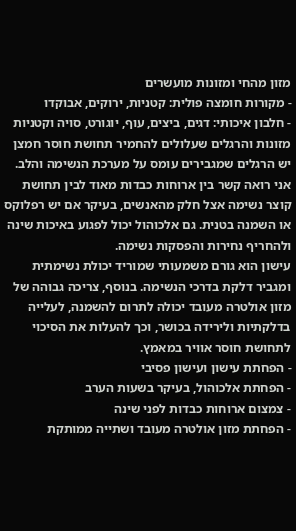מזון מהחי ומזונות מועשרים
- מקורות חומצה פולית: קטניות, ירוקים, אבוקדו
- חלבון איכותי: דגים, ביצים, עוף, יוגורט, סויה וקטניות
מזונות והרגלים שעלולים להחמיר תחושת חוסר חמצן
יש הרגלים שמגבירים עומס על מערכת הנשימה והלב. אני רואה קשר בין ארוחות כבדות מאוד לבין תחושת קוצר נשימה אצל חלק מהאנשים, בעיקר אם יש רפלוקס או השמנה בטנית. גם אלכוהול יכול לפגוע באיכות שינה ולהחריף נחירות והפסקות נשימה.
עישון הוא גורם משמעותי שמוריד יכולת נשימתית ומגביר דלקת בדרכי הנשימה. בנוסף, צריכה גבוהה של מזון אולטרה מעובד יכולה לתרום להשמנה, לעלייה בדלקתיות ולירידה בכושר, וכך להעלות את הסיכוי לתחושת חוסר אוויר במאמץ.
- הפחתת עישון ועישון פסיבי
- הפחתת אלכוהול, בעיקר בשעות הערב
- צמצום ארוחות כבדות לפני שינה
- הפחתת מזון אולטרה מעובד ושתייה ממותקת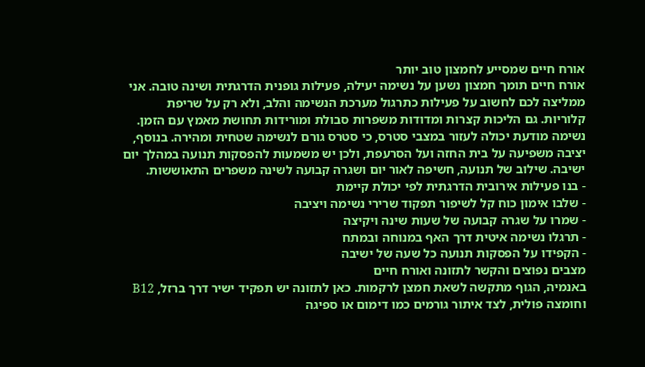אורח חיים שמסייע לחמצון טוב יותר
אורח חיים תומך חמצון נשען על נשימה יעילה, פעילות גופנית הדרגתית ושינה טובה. אני ממליצה לכם לחשוב על פעילות כתרגול מערכת הנשימה והלב, ולא רק על שריפת קלוריות. גם הליכות קצרות ומדודות משפרות סבולת ומורידות תחושת מאמץ עם הזמן.
נשימה מודעת יכולה לעזור במצבי סטרס, כי סטרס גורם לנשימה שטחית ומהירה. בנוסף, יציבה משפיעה על בית החזה ועל הסרעפת, ולכן יש משמעות להפסקות תנועה במהלך יום ישיבה. שילוב של תנועה, חשיפה לאור יום ושגרה קבועה לשינה משפרים התאוששות.
- בנו פעילות אירובית הדרגתית לפי יכולת קיימת
- שלבו אימון כוח קל לשיפור תפקוד שרירי נשימה ויציבה
- שמרו על שגרה קבועה של שעות שינה ויקיצה
- תרגלו נשימה איטית דרך האף במנוחה ובמתח
- הקפידו על הפסקות תנועה כל שעה של ישיבה
מצבים נפוצים והקשר לתזונה ואורח חיים
באנמיה, הגוף מתקשה לשאת חמצן לרקמות. כאן לתזונה יש תפקיד ישיר דרך ברזל, B12 וחומצה פולית, לצד איתור גורמים כמו דימום או ספיגה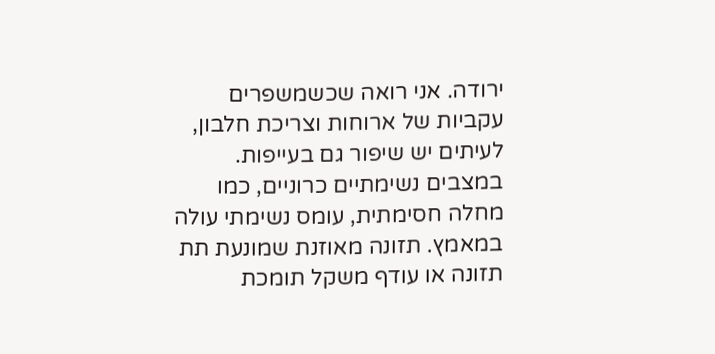ירודה. אני רואה שכשמשפרים עקביות של ארוחות וצריכת חלבון, לעיתים יש שיפור גם בעייפות.
במצבים נשימתיים כרוניים, כמו מחלה חסימתית, עומס נשימתי עולה במאמץ. תזונה מאוזנת שמונעת תת תזונה או עודף משקל תומכת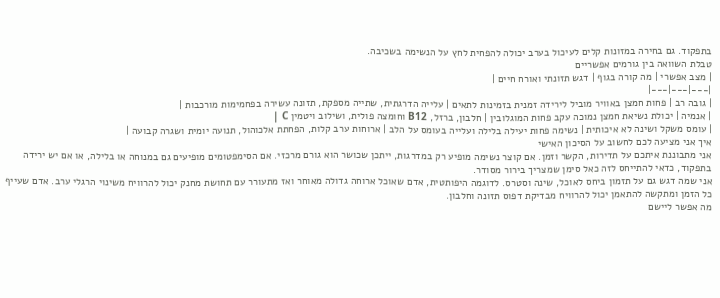בתפקוד. גם בחירה במזונות קלים לעיכול בערב יכולה להפחית לחץ על הנשימה בשכיבה.
טבלת השוואה בין גורמים אפשריים
| מצב אפשרי | מה קורה בגוף | דגש תזונתי ואורח חיים |
|---|---|---|
| גובה רב | פחות חמצן באוויר מוביל לירידה זמנית בזמינות לתאים | עלייה הדרגתית, שתייה מספקת, תזונה עשירה בפחמימות מורכבות |
| אנמיה | יכולת נשיאת חמצן נמוכה עקב פחות המוגלובין | חלבון, ברזל, B12 וחומצה פולית, ושילוב ויטמין C |
| עומס משקל ושינה לא איכותית | נשימה פחות יעילה בלילה ועלייה בעומס על הלב | ארוחות ערב קלות, הפחתת אלכוהול, תנועה יומית ושגרה קבועה |
איך אני מציעה לכם לחשוב על הסיכון האישי
אני מתבוננת איתכם על תדירות, הקשר וזמן. אם קוצר נשימה מופיע רק במדרגות, ייתכן שכושר הוא גורם מרכזי. אם הסימפטומים מופיעים גם במנוחה או בלילה, או אם יש ירידה בתפקוד, כדאי להתייחס לזה כאל סימן שמצריך בירור מסודר.
אני שמה דגש גם על תזמון ביחס לאוכל, שינה וסטרס. לדוגמה היפותטית, אדם שאוכל ארוחה גדולה מאוחר ואז מתעורר עם תחושת מחנק יכול להרוויח משינוי הרגלי ערב. אדם שעייף כל הזמן ומתקשה להתאמן יכול להרוויח מבדיקת דפוס תזונה וחלבון.
מה אפשר ליישם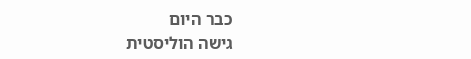כבר היום
גישה הוליסטית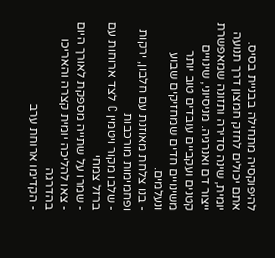להיפוקסיה מתחילה בבניית בסיס. אתם יכולים לחזק חמצון דרך תנועה יומית, שינה סדירה ותזונה שמאפשרת ייצור דם ואנרגיה. מניסיוני, שינויים קטנים ועקביים עובדים טוב יותר משינויים חדים שמחזיקים שבוע ונעלמים.
- בנו צלחת מאוזנת עם חלבון, ירקות ופחמימות מורכבות
- שלבו מקור ויטמין C לצד ארוחות עם ברזל צמחי
- שמרו על שתייה מספקת לאורך היום
- צאו להליכה יומית קצרה והאריכו בהדרגה
- הקדימו ארוחת ערב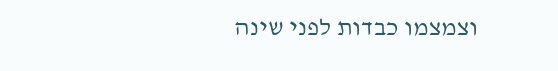וצמצמו כבדות לפני שינה